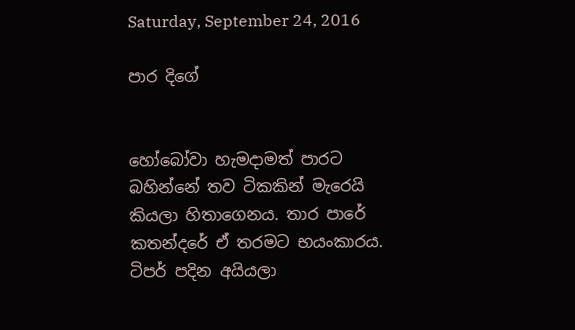Saturday, September 24, 2016

පාර දිගේ


හෝබෝවා හැමදාමත් පාරට බහින්නේ තව ටිකකින් මැරෙයි කියලා හිතාගෙනය. තාර පාරේ කතන්දරේ ඒ තරමට භයංකාරය. ටිපර් පදින අයියලා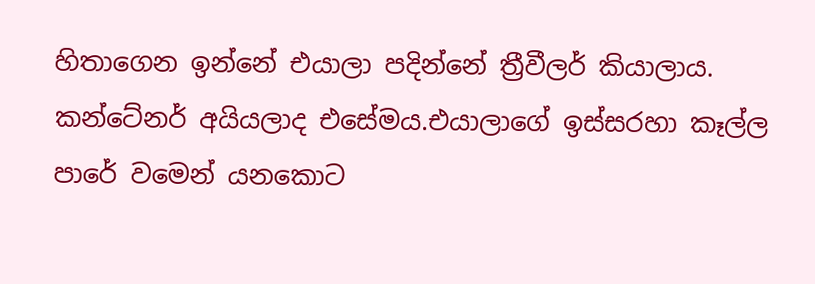හිතාගෙන ඉන්නේ එයාලා පදින්නේ ත්‍රීවීලර් කියාලාය. කන්ටේනර් අයියලාද එසේමය.එයාලාගේ ඉස්සරහා කෑල්ල පාරේ වමෙන් යනකොට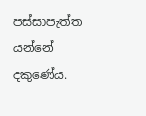පස්සාපැත්ත යන්නේ දකුණේය.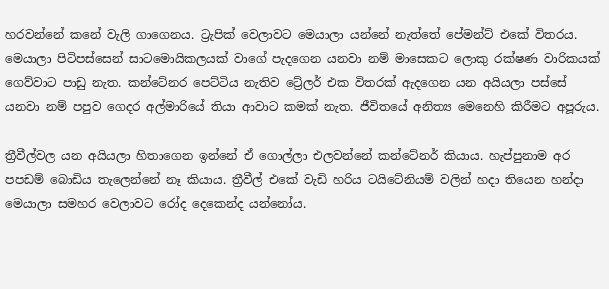හරවන්නේ කනේ වැලි ගාගෙනය. ට්‍රැපික් වෙලාවට මෙයාලා යන්නේ නැත්තේ පේමන්ට් එකේ විතරය. මෙයාලා පිටිපස්සෙන් සාටමොයිකලයක් වාගේ පැදගෙන යනවා නම් මාසෙකට ලොකු රක්ෂණ වාරිකයක් ගෙව්වාට පාඩු නැත. කන්ටේනර පෙට්ටිය නැතිව ට්‍රේලර් එක විතරක් ඇදගෙන යන අයියලා පස්සේ යනවා නම් පපුව ගෙදර අල්මාරියේ තියා ආවාට කමක් නැත. ජීවිතයේ අනිත්‍ය මෙනෙහි කිරීමට අපූරුය.

ත්‍රීවීල්වල යන අයියලා හිතාගෙන ඉන්නේ ඒ ගොල්ලා එලවන්නේ කන්ටේනර් කියාය. හැප්පුනාම අර පපඩම් බොඩිය තැලෙන්නේ නෑ කියාය. ත්‍රීවීල් එකේ වැඩි හරිය ටයිටේනියම් වලින් හදා තියෙන හන්දා මෙයාලා සමහර වෙලාවට රෝද දෙකෙන්ද යන්නෝය.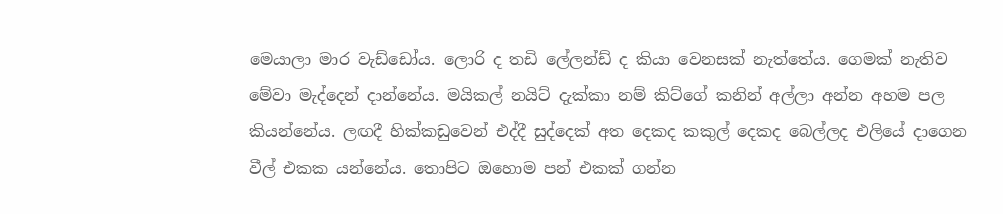මෙයාලා මාර වැඩ්ඩෝය. ලොරි ද තඩි ලේලන්ඩ් ද කියා වෙනසක් නැත්තේය. ගෙමක් නැතිව මේවා මැද්දෙන් දාන්නේය. මයිකල් නයිට් දැක්කා නම් කිට්ගේ කනින් අල්ලා අන්න අහම පල කියන්නේය. ලඟදී හික්කඩුවෙන් එද්දී සුද්දෙක් අත දෙකද කකුල් දෙකද බෙල්ලද එලියේ දාගෙන වීල් එකක යන්නේය. තොපිට ඔහොම පන් එකක් ගන්න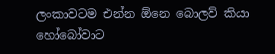ලංකාවටම එන්න ඕනෙ බොලව් කියා හෝබෝවාට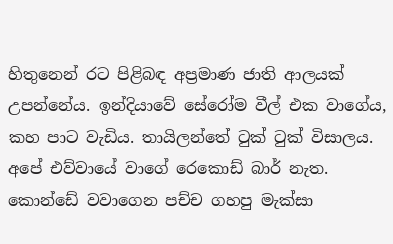හිතුනෙන් රට පිළිබඳ අප්‍රමාණ ජාති ආලයක් උපන්නේය. ඉන්දියාවේ සේරෝම වීල් එක වාගේය, කහ පාට වැඩිය. තායිලන්තේ ටුක් ටුක් විසාලය. අපේ එව්වායේ වාගේ රෙකොඩ් බාර් නැත. කොන්ඩේ වවාගෙන පච්ච ගහපු මැක්සා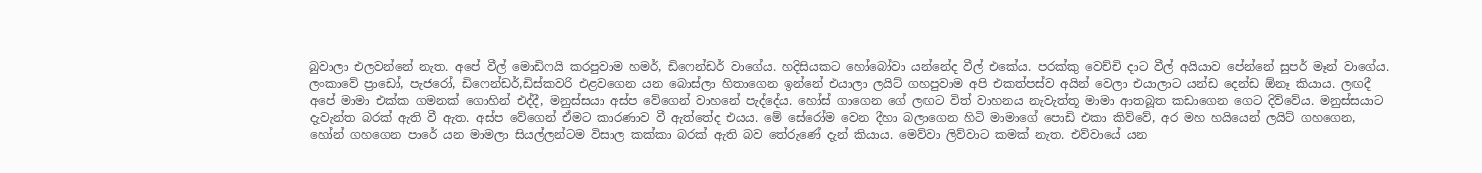බුවාලා එලවන්නේ නැත. අපේ වීල් මොඩිෆයි කරපුවාම හමර්, ඩිෆෙන්ඩර් වාගේය. හදිසියකට හෝබෝවා යන්නේද වීල් එකේය. පරක්කු වෙච්චි දාට වීල් අයියාව පේන්නේ සුපර් මෑන් වාගේය.
ලංකාවේ ප්‍රාඩෝ, පැජරෝ, ඩිෆෙන්ඩර්,ඩිස්කවරි එළවගෙන යන බොස්ලා හිතාගෙන ඉන්නේ එයාලා ලයිට් ගහපුවාම අපි එකත්පස්ව අයින් වෙලා එයාලාට යන්ඩ දෙන්ඩ ඕනෑ කියාය. ලඟදී අපේ මාමා එක්ක ගමනක් ගොහින් එද්දී, මනුස්සයා අස්ප වේගෙන් වාහනේ පැද්දේය. හෝස් ගාගෙන ගේ ලඟට විත් වාහනය නැවැත්තූ මාමා ආතබූත කඩාගෙන ගෙට දිව්වේය. මනුස්සයාට දැවැන්ත බරක් ඇති වී ඇත. අස්ප වේගෙන් ඒමට කාරණාව වී ඇත්තේද එයය. මේ සේරෝම වෙන දීහා බලාගෙන හිටි මාමාගේ පොඩි එකා කිව්වේ, අර මහ හයියෙන් ලයිට් ගහගෙන, හෝන් ගහගෙන පාරේ යන මාමලා සියල්ලන්ටම විසාල කක්කා බරක් ඇති බව තේරුණේ දැන් කියාය. මෙව්වා ලිව්වාට කමක් නැත. එව්වායේ යන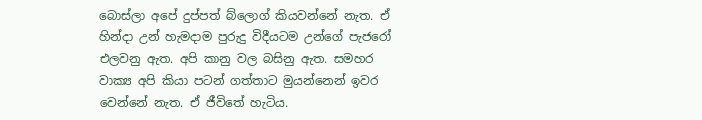බොස්ලා අපේ දුප්පත් බ්ලොග් කියවන්නේ නැත. ඒ හින්දා උන් හැමදාම පුරුදු විදීයටම උන්ගේ පැජරෝ එලවනු ඇත. අපි කානු වල බසිනු ඇත. සමහර වාක්‍ය අපි කියා පටන් ගත්තාට මුයන්නෙන් ඉවර වෙන්නේ නැත. ඒ ජීවිතේ හැටිය.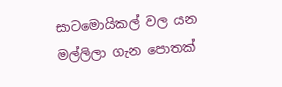සාටමොයිකල් වල යන මල්ලිලා ගැන පොතක්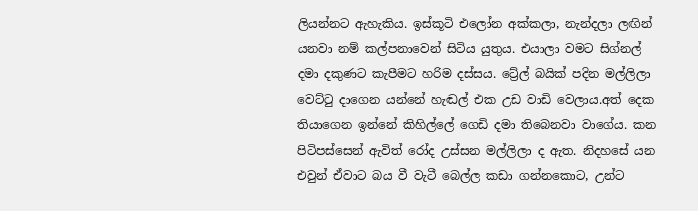ලියන්නට ඇහැකිය. ඉස්කූටි එලෝන අක්කලා, නැන්දලා ලඟින් යනවා නම් කල්පනාවෙන් සිටිය යුතුය. එයාලා වමට සිග්නල් දමා දකුණට කැපීමට හරිම දස්සය. ට්‍රේල් බයික් පදින මල්ලිලා වෙට්ටු දාගෙන යන්නේ හැඬල් එක උඩ වාඩි වෙලාය.අත් දෙක තියාගෙන ඉන්නේ කිහිල්ලේ ගෙඩි දමා තිබෙනවා වාගේය. කන පිටිපස්සෙන් ඇවිත් රෝද උස්සන මල්ලිලා ද ඇත. නිදහසේ යන එවුන් ඒවාට බය වී වැටී බෙල්ල කඩා ගන්නකොට, උන්ට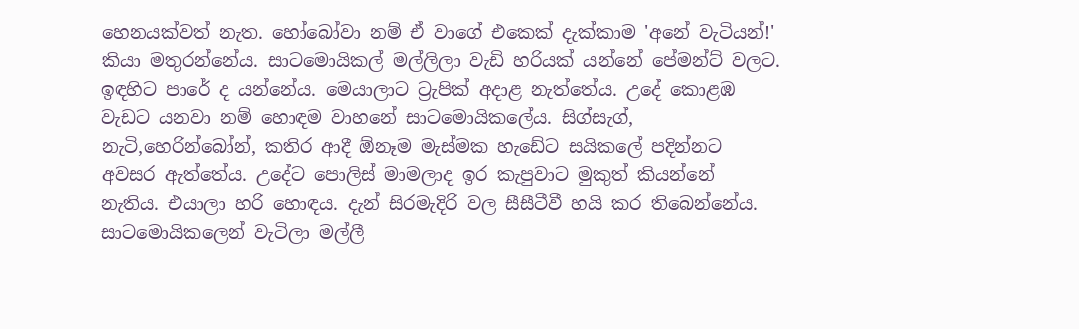හෙනයක්වත් නැත. හෝබෝවා නම් ඒ වාගේ එකෙක් දැක්කාම 'අනේ වැටියන්!' කියා මතුරන්නේය. සාටමොයිකල් මල්ලිලා වැඩි හරියක් යන්නේ පේමන්ට් වලට. ඉඳහිට පාරේ ද යන්නේය. මෙයාලාට ට්‍රැපික් අදාළ නැත්තේය. උදේ කොළඹ වැඩට යනවා නම් හොඳම වාහනේ සාටමොයිකලේය. සිග්සැග්, නැටි,හෙරින්බෝන්, කතිර ආදී ඕනෑම මැස්මක හැඩේට සයිකලේ පදින්නට අවසර ඇත්තේය. උදේට පොලිස් මාමලාද ඉර කැපුවාට මුකුත් කියන්නේ නැතිය. එයාලා හරි හොඳය. දැන් සිරමැදිරි වල සීසීටීවී හයි කර තිබෙන්නේය. සාටමොයිකලෙන් වැටිලා මල්ලී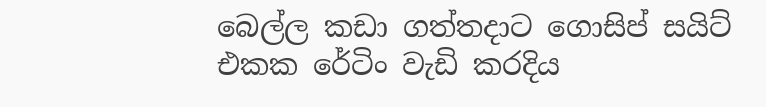බෙල්ල කඩා ගත්තදාට ගොසිප් සයිට් එකක රේටිං වැඩි කරදිය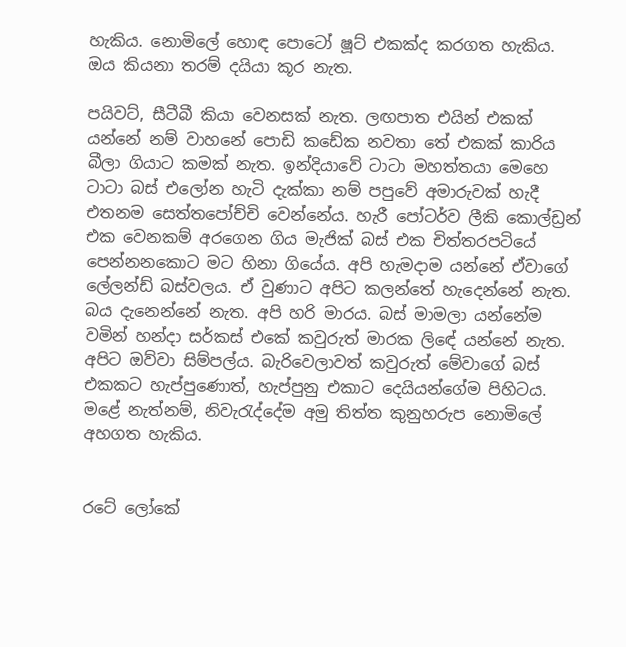හැකිය. නොමිලේ හොඳ පොටෝ ෂූට් එකක්ද කරගත හැකිය. ඔය කියනා තරම් දයියා කූර නැත.

පයිවට්, සීටීබී කියා වෙනසක් නැත. ලඟපාත එයින් එකක් යන්නේ නම් වාහනේ පොඩි කඩේක නවතා තේ එකක් කාරිය බීලා ගියාට කමක් නැත. ඉන්දියාවේ ටාටා මහත්තයා මෙහෙ ටාටා බස් එලෝන හැටි දැක්කා නම් පපුවේ අමාරුවක් හැදී එතනම සෙත්තපෝච්චි වෙන්නේය. හැරී පෝටර්ව ලීකි කොල්ඩ්‍රන් එක වෙනකම් අරගෙන ගිය මැජික් බස් එක චිත්තරපටියේ පෙන්නනකොට මට හිනා ගියේය. අපි හැමදාම යන්නේ ඒවාගේ ලේලන්ඩ් බස්වලය. ඒ වුණාට අපිට කලන්තේ හැදෙන්නේ නැත. බය දැනෙන්නේ නැත. අපි හරි මාරය. බස් මාමලා යන්නේම වමින් හන්දා සර්කස් එකේ කවුරුත් මාරක ලිඳේ යන්නේ නැත. අපිට ඔව්වා සිම්පල්ය. බැරිවෙලාවත් කවුරුත් මේවාගේ බස් එකකට හැප්පුණොත්, හැප්පුනු එකාට දෙයියන්ගේම පිහිටය. මළේ නැත්නම්, නිවැරැද්දේම අමු තිත්ත කුනුහරුප නොමිලේ අහගත හැකිය.


රටේ ලෝකේ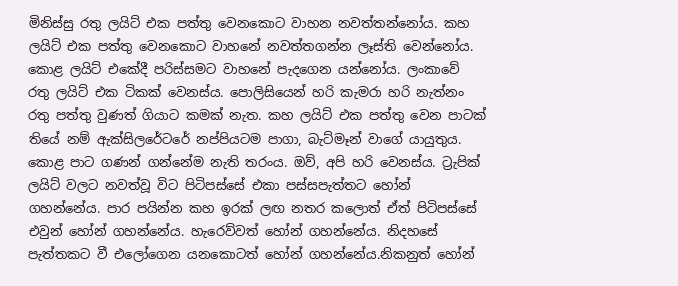මිනිස්සු රතු ලයිට් එක පත්තු වෙනකොට වාහන නවත්තන්නෝය. කහ ලයිට් එක පත්තු වෙනකොට වාහනේ නවත්තගන්න ලෑස්ති වෙන්නෝය. කොළ ලයිට් එකේදී පරිස්සමට වාහනේ පැදගෙන යන්නෝය. ලංකාවේ රතු ලයිට් එක ටිකක් වෙනස්ය. පොලිසියෙන් හරි කැමරා හරි නැත්නං රතු පත්තු වුණත් ගියාට කමක් නැත. කහ ලයිට් එක පත්තු වෙන පාටක් තියේ නම් ඇක්සිලරේටරේ නප්පියටම පාගා, බැට්මෑන් වාගේ යායුතුය. කොළ පාට ගණන් ගන්නේම නැති තරංය. ඔව්, අපි හරි වෙනස්ය. ට්‍රැපික් ලයිට් වලට නවත්වූ විට පිටිපස්සේ එකා පස්සපැත්තට හෝන් ගහන්නේය. පාර පයින්න කහ ඉරක් ලඟ නතර කලොත් ඒත් පිටිපස්සේ එවුන් හෝන් ගහන්නේය. හැරෙව්වත් හෝන් ගහන්නේය. නිදහසේ පැත්තකට වී එලෝගෙන යනකොටත් හෝන් ගහන්නේය.නිකනුත් හෝන්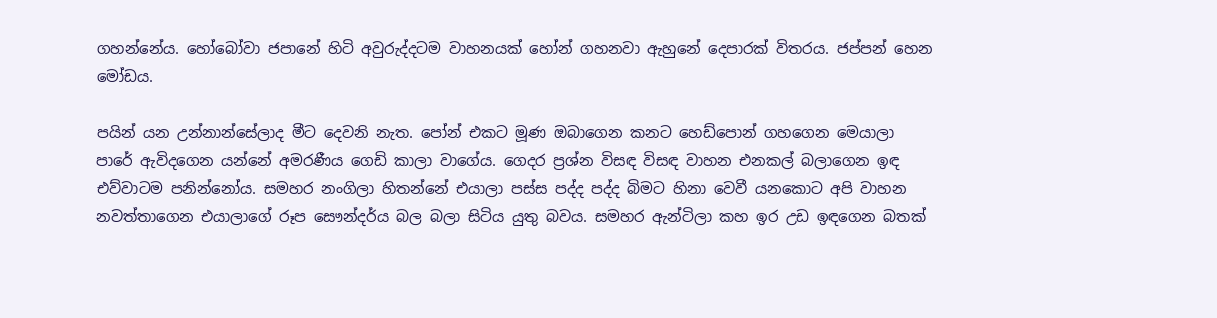ගහන්නේය. හෝබෝවා ජපානේ හිටි අවුරුද්දටම වාහනයක් හෝන් ගහනවා ඇහුනේ දෙපාරක් විතරය. ජප්පන් හෙන මෝඩය.

පයින් යන උන්නාන්සේලාද මීට දෙවනි නැත. පෝන් එකට මූණ ඔබාගෙන කනට හෙඩ්පොන් ගහගෙන මෙයාලා පාරේ ඇවිදගෙන යන්නේ අමරණීය ගෙඩි කාලා වාගේය. ගෙදර ප්‍රශ්න විසඳ විසඳ වාහන එනකල් බලාගෙන ඉඳ එව්වාටම පනින්නෝය. සමහර නංගිලා හිතන්නේ එයාලා පස්ස පද්ද පද්ද බිමට හිනා වෙවී යනකොට අපි වාහන නවත්තාගෙන එයාලාගේ රූප සෞන්දර්ය බල බලා සිටිය යුතු බවය. සමහර ඇන්ටිලා කහ ඉර උඩ ඉඳගෙන බතක්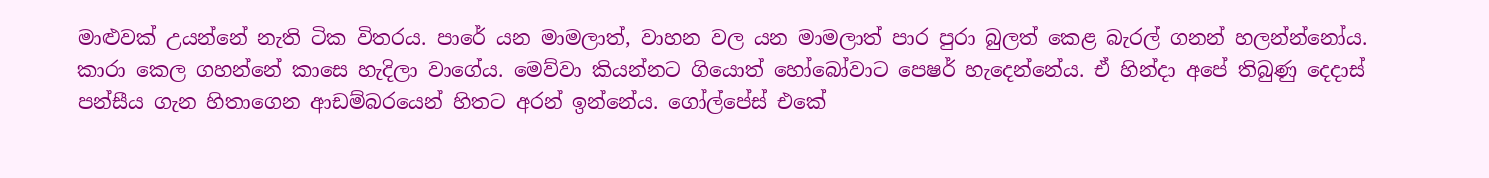මාළුවක් උයන්නේ නැති ටික විතරය. පාරේ යන මාමලාත්, වාහන වල යන මාමලාත් පාර පුරා බුලත් කෙළ බැරල් ගනන් හලන්න්නෝය. කාරා කෙල ගහන්නේ කාසෙ හැදිලා වාගේය. මෙව්වා කියන්නට ගියොත් හෝබෝවාට පෙෂර් හැදෙන්නේය. ඒ හින්දා අපේ තිබුණු දෙදාස් පන්සීය ගැන හිතාගෙන ආඩම්බරයෙන් හිතට අරන් ඉන්නේය. ගෝල්පේස් එකේ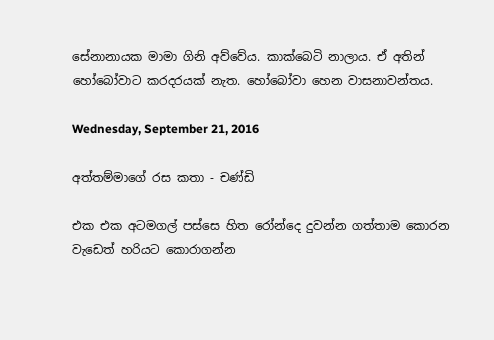සේනානායක මාමා ගිනි අව්වේය. කාක්බෙටි නාලාය. ඒ අතින් හෝබෝවාට කරදරයක් නැත. හෝබෝවා හෙන වාසනාවන්තය.

Wednesday, September 21, 2016

අත්තම්මාගේ රස කතා - චණ්ඩි

එක එක අටමගල් පස්සෙ හිත රෝන්දෙ දුවන්න ගත්තාම කොරන වැඩෙත් හරියට කොරාගන්න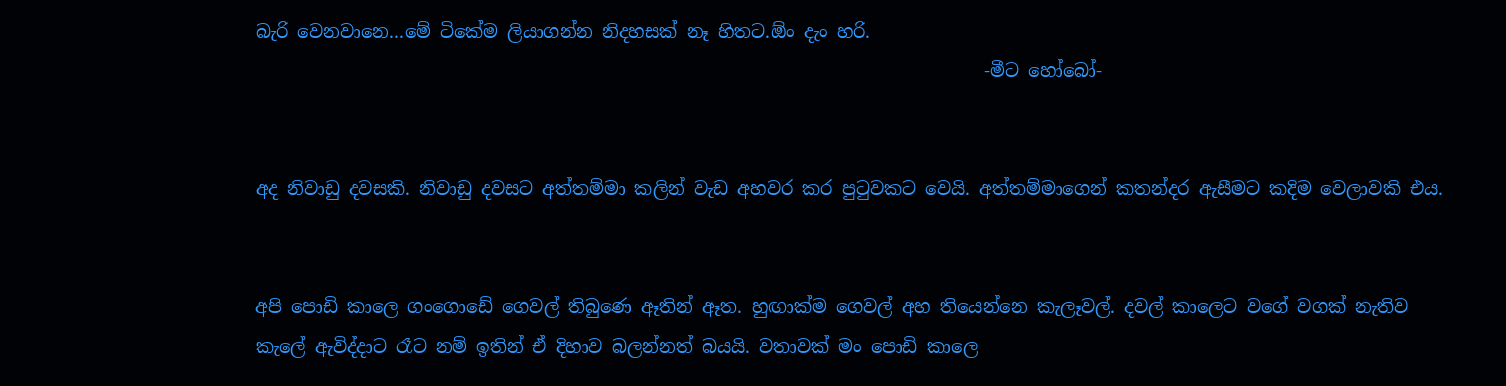බැරි වෙනවානෙ...මේ ටිකේම ලියාගන්න නිදහසක් නෑ හිතට.ඕං දැං හරි.
                                                                                 -මීට හෝබෝ-


අද නිවාඩු දවසකි. නිවාඩු දවසට අත්තම්මා කලින් වැඩ අහවර කර පුටුවකට වෙයි. අත්තම්මාගෙන් කතන්දර ඇසීමට කදිම වෙලාවකි එය.


අපි පොඩි කාලෙ ගංගොඩේ ගෙවල් තිබුණෙ ඈතින් ඈත. හුඟාක්ම ගෙවල් අහ තියෙන්නෙ කැලෑවල්. දවල් කාලෙට වගේ වගක් නැතිව කැලේ ඇවිද්දාට රෑට නම් ඉතින් ඒ දිහාව බලන්නත් බයයි. වතාවක් මං පොඩි කාලෙ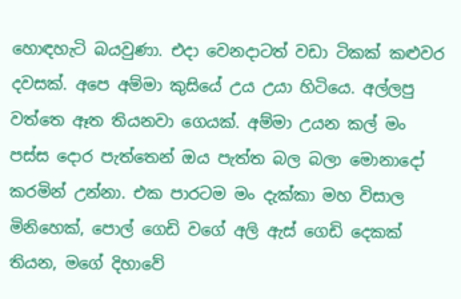හොඳහැටි බයවුණා. එදා වෙනදාටත් වඩා ටිකක් කළුවර දවසක්. අපෙ අම්මා කුසියේ උය උයා හිටියෙ. අල්ලපු වත්තෙ ඈත තියනවා ගෙයක්. අම්මා උයන කල් මං පස්ස දොර පැත්තෙන් ඔය පැත්ත බල බලා මොනාදෝ කරමින් උන්නා. එක පාරටම මං දැක්කා මහ විසාල මිනිහෙක්, පොල් ගෙඩි වගේ අලි ඇස් ගෙඩි දෙකක් තියන, මගේ දිහාවේ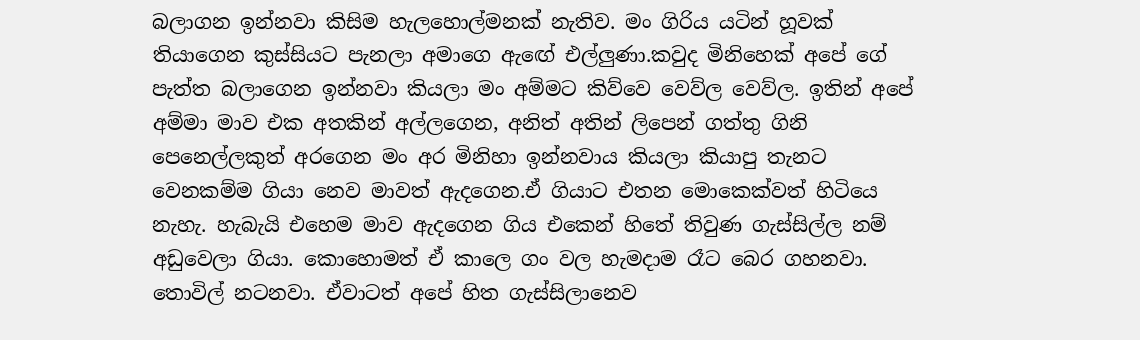බලාගන ඉන්නවා කිසිම හැලහොල්මනක් නැතිව. මං ගිරිය යටින් හූවක් තියාගෙන කුස්සියට පැනලා අමාගෙ ඇඟේ එල්ලුණා.කවුද මිනිහෙක් අපේ ගේ පැත්ත බලාගෙන ඉන්නවා කියලා මං අම්මට කිව්වෙ වෙව්ල වෙව්ල. ඉතින් අපේ අම්මා මාව එක අතකින් අල්ලගෙන, අනිත් අතින් ලිපෙන් ගත්තු ගිනි පෙනෙල්ලකුත් අරගෙන මං අර මිනිහා ඉන්නවාය කියලා කියාපු තැනට වෙනකම්ම ගියා නෙව මාවත් ඇදගෙන.ඒ ගියාට එතන මොකෙක්වත් හිටියෙ නැහැ. හැබැයි එහෙම මාව ඇදගෙන ගිය එකෙන් හිතේ තිවුණ ගැස්සිල්ල නම් අඩුවෙලා ගියා. කොහොමත් ඒ කාලෙ ගං වල හැමදාම රෑට බෙර ගහනවා. තොවිල් නටනවා. ඒවාටත් අපේ හිත ගැස්සිලානෙව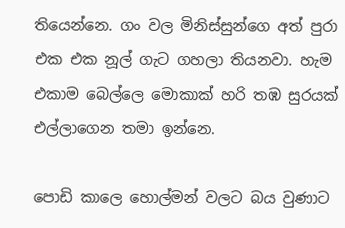තියෙන්නෙ. ගං වල මිනිස්සුන්ගෙ අත් පුරා එක එක නූල් ගැට ගහලා තියනවා. හැම එකාම බෙල්ලෙ මොකාක් හරි තඹ සුරයක් එල්ලාගෙන තමා ඉන්නෙ.

පොඩි කාලෙ හොල්මන් වලට බය වුණාට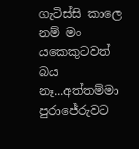ගැටිස්සි කාලෙ නම් මං යකෙකුටවත් බය නෑ...අත්තම්මා පුරාජේරුවට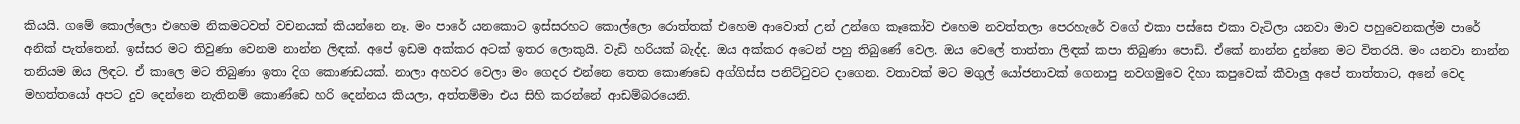කියයි. ගමේ කොල්ලො එහෙම නිකමටවත් වචනයක් කියන්නෙ නෑ. මං පාරේ යනකොට ඉස්සරහට කොල්ලො රොත්තක් එහෙම ආවොත් උන් උන්ගෙ කෑකෝව එහෙම නවත්තලා පෙරහැරේ වගේ එකා පස්සෙ එකා වැටිලා යනවා මාව පහුවෙනකල්ම පාරේ අනික් පැත්තෙන්. ඉස්සර මට තිවුණා වෙනම නාන්න ලිඳක්. අපේ ඉඩම අක්කර අටක් ඉතර ලොකුයි. වැඩි හරියක් බැද්ද. ඔය අක්කර අටෙන් පහු තිබුණේ වෙල. ඔය වෙලේ තාත්තා ලිඳක් කපා තිබුණා පොඩි. ඒකේ නාන්න දුන්නෙ මට විතරයි. මං යනවා නාන්න තනියම ඔය ලිඳට. ඒ කාලෙ මට තිබුණා ඉතා දිග කොණඩයක්. නාලා අහවර වෙලා මං ගෙදර එන්නෙ තෙත කොණඩෙ අග්ගිස්ස පනිට්ටුවට දාගෙන. වතාවක් මට මගුල් යෝජනාවක් ගෙනාපු නවගමුවෙ දිහා කපුවෙක් කීවාලු අපේ තාත්තාට, අනේ වෙද මහත්තයෝ අපට දුව දෙන්නෙ නැතිනම් කොණ්ඩෙ හරි දෙන්නය කියලා, අත්තම්මා එය සිහි කරන්නේ ආඩම්බරයෙනි.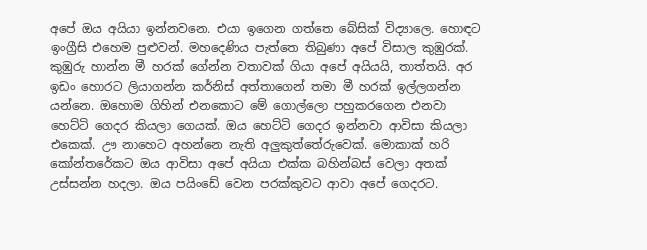අපේ ඔය අයියා ඉන්නවනෙ. එයා ඉගෙන ගත්තෙ බේසික් විද්‍යාලෙ. හොඳට ඉංග්‍රීසි එහෙම පුළුවන්. මහදෙණිය පැත්තෙ තිබුණා අපේ විසාල කුඹුරක්. කුඹුරු හාන්න මී හරක් ගේන්න වතාවක් ගියා අපේ අයියයි, තාත්තයි. අර ඉඩං හොරට ලියාගන්න කර්නිස් අත්තාගෙන් තමා මී හරක් ඉල්ලගන්න යන්නෙ. ඔහොම ගිහින් එනකොට මේ ගොල්ලො පහුකරගෙන එනවා හෙට්ටි ගෙදර කියලා ගෙයක්. ඔය හෙට්ටි ගෙදර ඉන්නවා ආවිසා කියලා එකෙක්. ඌ නාහෙට අහන්නෙ නැති අලුකුත්තේරුවෙක්. මොකාක් හරි කෝන්තරේකට ඔය ආවිසා අපේ අයියා එක්ක බහින්බස් වෙලා අතක් උස්සන්න හදලා. ඔය පයිංඩේ වෙන පරක්කුවට ආවා අපේ ගෙදරට.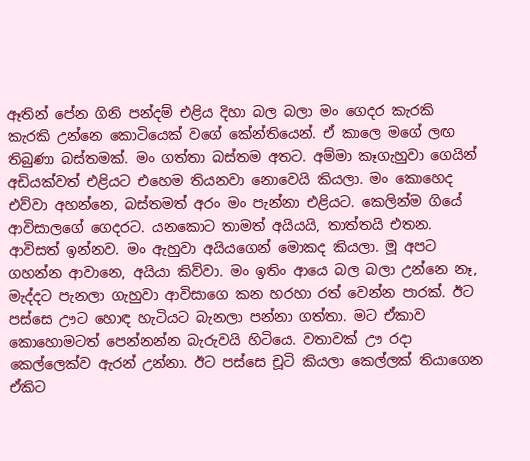ඈතින් පේන ගිනි පන්දම් එළිය දිහා බල බලා මං ගෙදර කැරකි කැරකි උන්නෙ කොටියෙක් වගේ කේන්තියෙන්. ඒ කාලෙ මගේ ලඟ තිබුණා බස්තමක්. මං ගත්තා බස්තම අතට. අම්මා කෑගැහුවා ගෙයින් අඩියක්වත් එළියට එහෙම තියනවා නොවෙයි කියලා. මං කොහෙද එව්වා අහන්නෙ, බස්තමත් අරං මං පැන්නා එළියට. කෙලින්ම ගියේ ආවිසාලගේ ගෙදරට. යනකොට තාමත් අයියයි, තාත්තයි එතන. ආවිසත් ඉන්නව. මං ඇහුවා අයියගෙන් මොකද කියලා. මූ අපට ගහන්න ආවානෙ, අයියා කිව්වා. මං ඉතිං ආයෙ බල බලා උන්නෙ නෑ, මැද්දට පැනලා ගැහුවා ආවිසාගෙ කන හරහා රත් වෙන්න පාරක්. ඊට පස්සෙ ඌට හොඳ හැටියට බැනලා පන්නා ගත්තා. මට ඒකාව කොහොමටත් පෙන්නන්න බැරුවයි හිටියෙ. වතාවක් ඌ රදා කෙල්ලෙක්ව ඇරන් උන්නා. ඊට පස්සෙ චූටි කියලා කෙල්ලක් තියාගෙන ඒකිට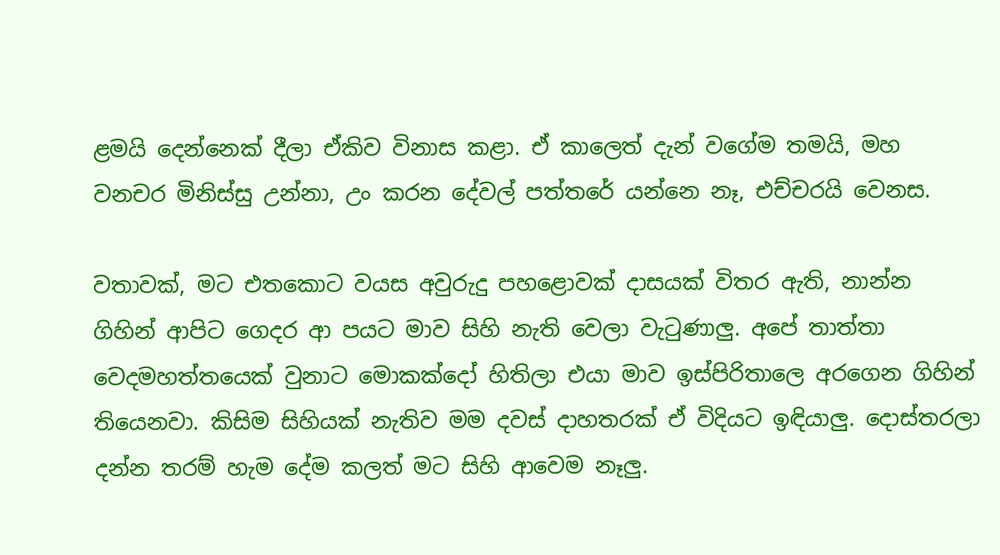ළමයි දෙන්නෙක් දීලා ඒකිව විනාස කළා. ඒ කාලෙත් දැන් වගේම තමයි, මහ වනචර මිනිස්සු උන්නා, උං කරන දේවල් පත්තරේ යන්නෙ නෑ, එච්චරයි වෙනස.

වතාවක්, මට එතකොට වයස අවුරුදු පහළොවක් දාසයක් විතර ඇති, නාන්න ගිහින් ආපිට ගෙදර ආ පයට මාව සිහි නැති වෙලා වැටුණාලු. අපේ තාත්තා වෙදමහත්තයෙක් වුනාට මොකක්දෝ හිතිලා එයා මාව ඉස්පිරිතාලෙ අරගෙන ගිහින් තියෙනවා. කිසිම සිහියක් නැතිව මම දවස් දාහතරක් ඒ විදියට ඉඳියාලු. දොස්තරලා දන්න තරම් හැම දේම කලත් මට සිහි ආවෙම නෑලු.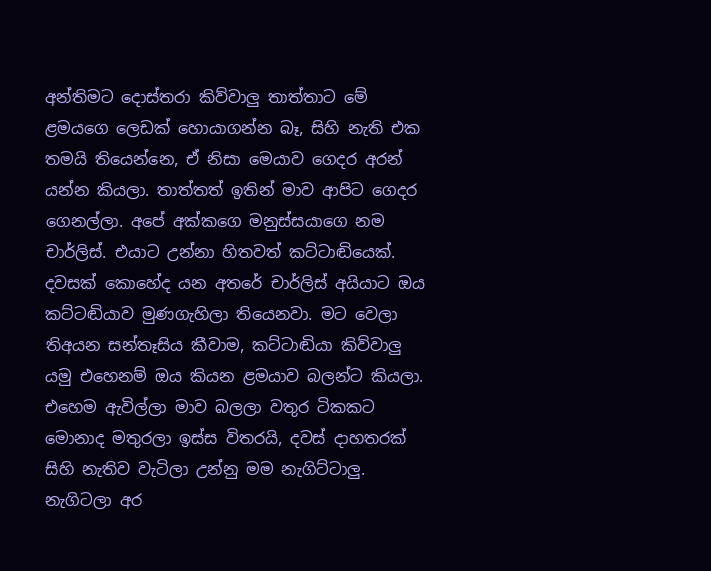අන්තිමට දොස්තරා කිව්වාලු තාත්තාට මේ ළමයගෙ ලෙඩක් හොයාගන්න බෑ, සිහි නැති එක තමයි තියෙන්නෙ, ඒ නිසා මෙයාව ගෙදර අරන් යන්න කියලා. තාත්තත් ඉතින් මාව ආපිට ගෙදර ගෙනල්ලා. අපේ අක්කගෙ මනුස්සයාගෙ නම චාර්ලිස්. එයාට උන්නා හිතවත් කට්ටාඬියෙක්. දවසක් කොහේද යන අතරේ චාර්ලිස් අයියාට ඔය කට්ටඬියාව මුණගැහිලා තියෙනවා. මට වෙලා තිඅයන සන්තෑසිය කීවාම, කට්ටාඬියා කිව්වාලු යමු එහෙනම් ඔය කියන ළමයාව බලන්ට කියලා. එහෙම ඇවිල්ලා මාව බලලා වතුර ටිකකට මොනාද මතුරලා ඉස්ස විතරයි, දවස් දාහතරක් සිහි නැතිව වැටිලා උන්නු මම නැගිට්ටාලු. නැගිටලා අර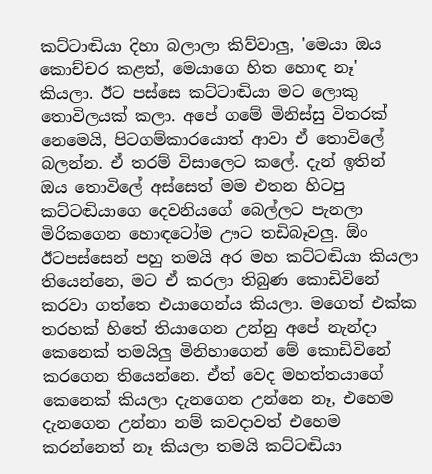කට්ටාඬියා දිහා බලාලා කිව්වාලු, 'මෙයා ඔය කොච්චර කළත්, මෙයාගෙ හිත හොඳ නෑ' කියලා. ඊට පස්සෙ කට්ටාඬියා මට ලොකු තොවිලයක් කලා. අපේ ගමේ මිනිස්සු විතරක් නෙමෙයි, පිටගම්කාරයොත් ආවා ඒ තොවිලේ බලන්න. ඒ තරම් විසාලෙට කලේ. දැන් ඉතින් ඔය තොවිලේ අස්සෙත් මම එතන හිටපු කට්ටඬියාගෙ දෙවනියගේ බෙල්ලට පැනලා මිරිකගෙන හොඳටෝම ඌට තඩිබෑවලු. ඕං ඊටපස්සෙන් පහු තමයි අර මහ කට්ටඬියා කියලා තියෙන්නෙ, මට ඒ කරලා තිබුණ කොඩිවිනේ කරවා ගත්තෙ එයාගෙන්ය කියලා. මගෙත් එක්ක තරහක් හිතේ තියාගෙන උන්නු අපේ නැන්දා කෙනෙක් තමයිලු මිනිහාගෙන් මේ කොඩිවිනේ කරගෙන තියෙන්නෙ. ඒත් වෙද මහත්තයාගේ කෙනෙක් කියලා දැනගෙන උන්නෙ නෑ, එහෙම දැනගෙන උන්නා නම් කවදාවත් එහෙම කරන්නෙත් නෑ කියලා තමයි කට්ටඬියා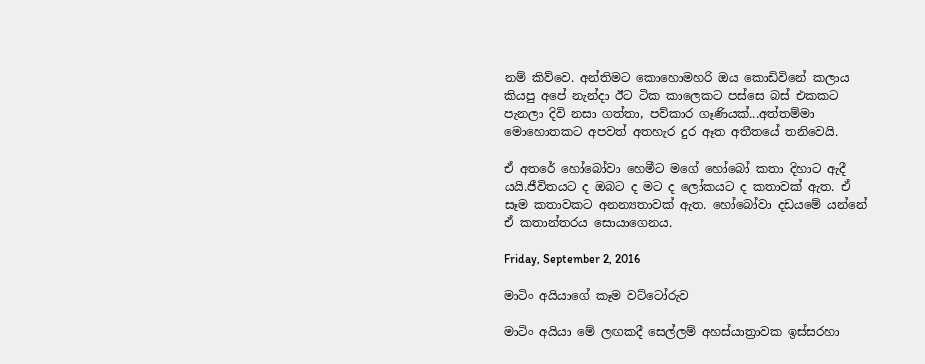නම් කිව්වෙ. අන්තිමට කොහොමහරි ඔය කොඩිවිනේ කලාය කියපු අපේ නැන්දා ඊට ටික කාලෙකට පස්සෙ බස් එකකට පැනලා දිවි නසා ගත්තා, පව්කාර ගෑණියක්...අත්තම්මා මොහොතකට අපවත් අතහැර දුර ඈත අතීතයේ තනිවෙයි.

ඒ අතරේ හෝබෝවා හෙමීට මගේ හෝබෝ කතා දිහාට ඇදී යයි.ජීවිතයට ද ඔබට ද මට ද ලෝකයට ද කතාවක් ඇත. ඒ සෑම කතාවකට අනන්‍යතාවක් ඇත. හෝබෝවා දඩයමේ යන්නේ ඒ කතාන්තරය සොයාගෙනය.

Friday, September 2, 2016

මාටිං අයියාගේ කෑම වට්ටෝරුව

මාටිං අයියා මේ ලඟකදී සෙල්ලම් අහස්යාත්‍රාවක ඉස්සරහා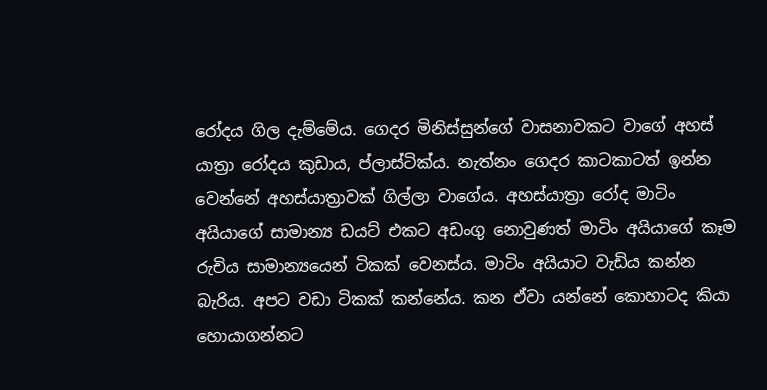රෝදය ගිල දැම්මේය. ගෙදර මිනිස්සුන්ගේ වාසනාවකට වාගේ අහස් යාත්‍රා රෝදය කුඩාය, ප්ලාස්ටික්ය. නැත්නං ගෙදර කාටකාටත් ඉන්න වෙන්නේ අහස්යාත්‍රාවක් ගිල්ලා වාගේය. අහස්යාත්‍රා රෝද මාටිං අයියාගේ සාමාන්‍ය ඩයට් එකට අඩංගු නොවුණත් මාටිං අයියාගේ කෑම රුචිය සාමාන්‍යයෙන් ටිකක් වෙනස්ය. මාටිං අයියාට වැඩිය කන්න බැරිය. අපට වඩා ටිකක් කන්නේය. කන ඒවා යන්නේ කොහාටද කියා හොයාගන්නට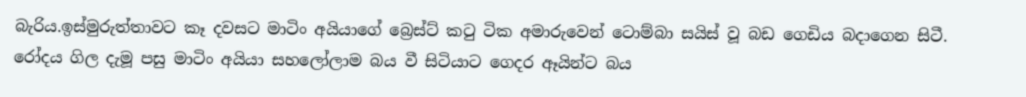බැරිය.ඉස්මුරුත්තාවට කෑ දවසට මාටිං අයියාගේ බ්‍රෙස්ට් කටු ටික අමාරුවෙන් ටොම්බා සයිස් වූ බඩ ගෙඩිය බදාගෙන සිටී. රෝදය ගිල දැමූ පසු මාටිං අයියා සහලෝලාම බය වී සිටියාට ගෙදර ඈයින්ට බය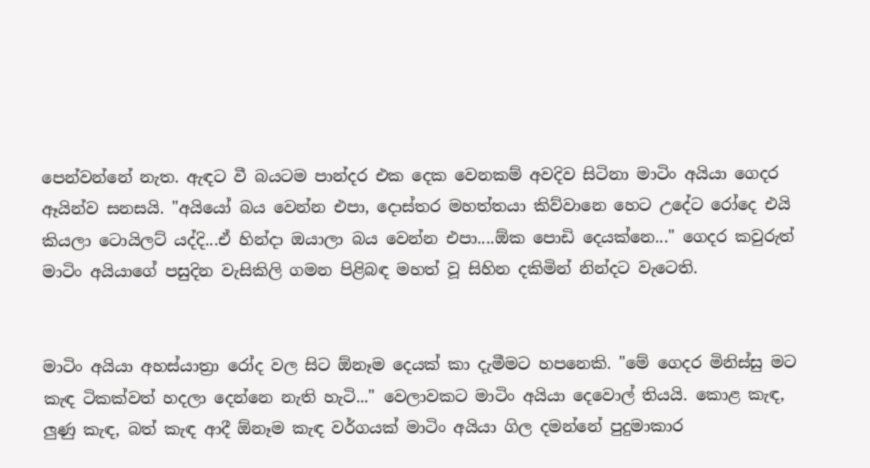පෙන්වන්නේ නැත. ඇඳට වී බයටම පාන්දර එක දෙක වෙනකම් අවදිව සිටිනා මාටිං අයියා ගෙදර ඈයින්ව සනසයි. "අයියෝ බය වෙන්න එපා, දොස්තර මහත්තයා කිව්වානෙ හෙට උදේට රෝදෙ එයි කියලා ටොයිලට් යද්දි...ඒ හින්දා ඔයාලා බය වෙන්න එපා....ඕක පොඩි දෙයක්නෙ..." ගෙදර කවුරුත් මාටිං අයියාගේ පසුදින වැසිකිලි ගමන පිළිබඳ මහත් වූ සිහින දකිමින් නින්දට වැටෙති.


මාටිං අයියා අහස්යාත්‍රා රෝද වල සිට ඕනෑම දෙයක් කා දැමීමට හපනෙකි. "මේ ගෙදර මිනිස්සු මට කැඳ ටිකක්වත් හදලා දෙන්නෙ නැති හැටි..." වෙලාවකට මාටිං අයියා දෙවොල් තියයි. කොළ කැඳ, ලුණු කැඳ, බත් කැඳ ආදී ඕනෑම කැඳ වර්ගයක් මාටිං අයියා ගිල දමන්නේ පුදුමාකාර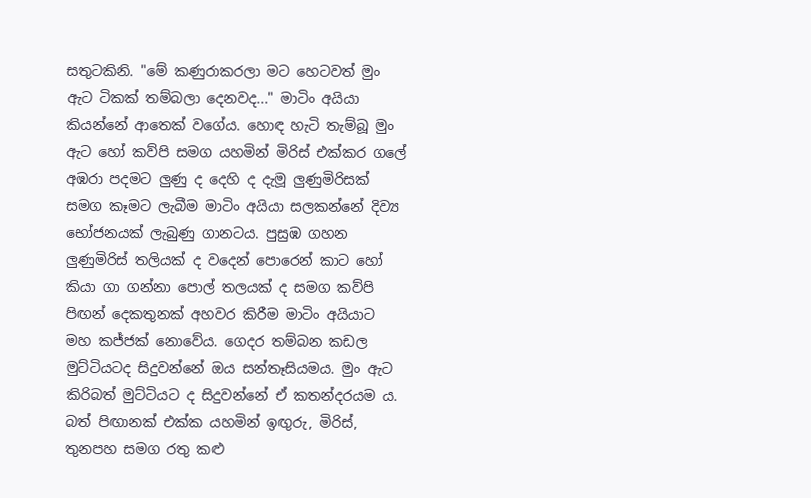සතුටකිනි. "මේ කණුරාකරලා මට හෙටවත් මුං ඇට ටිකක් තම්බලා දෙනවද..." මාටිං අයියා කියන්නේ ආතෙක් වගේය. හොඳ හැටි තැම්බූ මුං ඇට හෝ කව්පි සමග යහමින් මිරිස් එක්කර ගලේ අඹරා පදමට ලුණු ද දෙහි ද දැමූ ලුණුමිරිසක් සමග කෑමට ලැබීම මාටිං අයියා සලකන්නේ දිව්‍ය භෝජනයක් ලැබුණු ගානටය. පුසුඹ ගහන ලුණුමිරිස් තලියක් ද වදෙන් පොරෙන් කාට හෝ කියා ගා ගන්නා පොල් තලයක් ද සමග කව්පි පිඟන් දෙකතුනක් අහවර කිරීම මාටිං අයියාට මහ කජ්ජක් නොවේය. ගෙදර තම්බන කඩල මුට්ටියටද සිදුවන්නේ ඔය සන්තෑසියමය. මුං ඇට කිරිබත් මුට්ටියට ද සිදුවන්නේ ඒ කතන්දරයම ය. බත් පිඟානක් එක්ක යහමින් ඉඟුරු, මිරිස්, තුනපහ සමග රතු කළු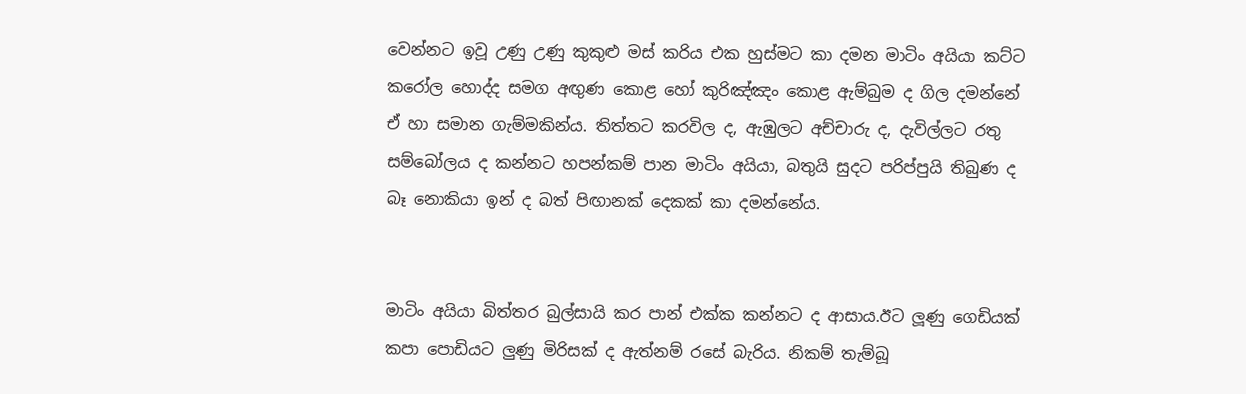වෙන්නට ඉවූ උණු උණු කුකුළු මස් කරිය එක හුස්මට කා දමන මාටිං අයියා කට්ට කරෝල හොද්ද සමග අඟුණ කොළ හෝ කුරිඤ්ඤං කොළ ඇම්බුම ද ගිල දමන්නේ ඒ හා සමාන ගැම්මකින්ය. තිත්තට කරවිල ද, ඇඹුලට අච්චාරු ද, දැවිල්ලට රතු සම්බෝලය ද කන්නට හපන්කම් පාන මාටිං අයියා, බතුයි සුදට පරිප්පුයි තිබුණ ද බෑ නොකියා ඉන් ද බත් පිඟානක් දෙකක් කා දමන්නේය.


මාටිං අයියා බිත්තර බුල්සායි කර පාන් එක්ක කන්නට ද ආසාය.ඊට ලූණු ගෙඩියක් කපා පොඩියට ලුණු මිරිසක් ද ඇත්නම් රසේ බැරිය. නිකම් තැම්බූ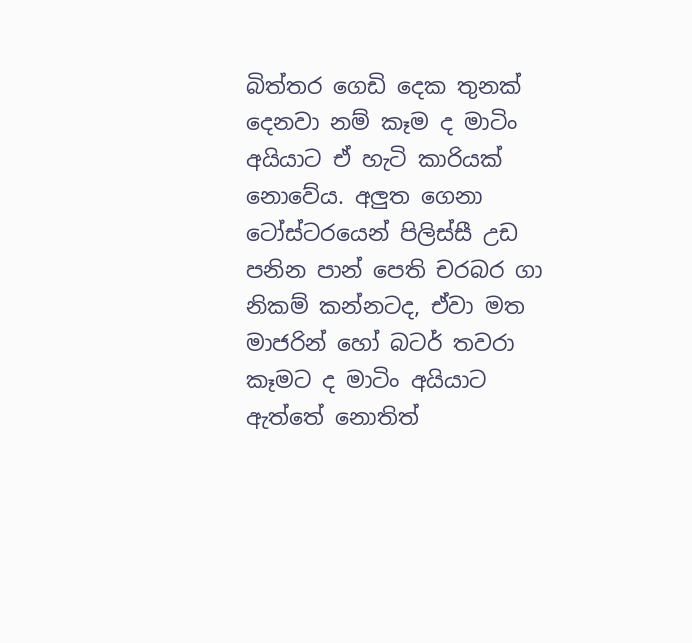බිත්තර ගෙඩි දෙක තුනක් දෙනවා නම් කෑම ද මාටිං අයියාට ඒ හැටි කාරියක් නොවේය. අලුත ගෙනා ටෝස්ටරයෙන් පිලිස්සී උඩ පනින පාන් පෙති චරබර ගා නිකම් කන්නටද, ඒවා මත මාජරින් හෝ බටර් තවරා කෑමට ද මාටිං අයියාට ඇත්තේ නොතිත්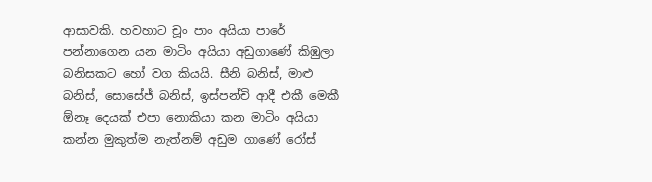ආසාවකි. හවහාට චූං පාං අයියා පාරේ පන්නාගෙන යන මාටිං අයියා අඩුගාණේ කිඹුලා බනිසකට හෝ වග කියයි. සීනි බනිස්, මාළු බනිස්, සොසේජ් බනිස්, ඉස්පන්චි ආදී එකී මෙකී ඕනෑ දෙයක් එපා නොකියා කන මාටිං අයියා කන්න මුකුත්ම නැත්නම් අඩුම ගාණේ රෝස්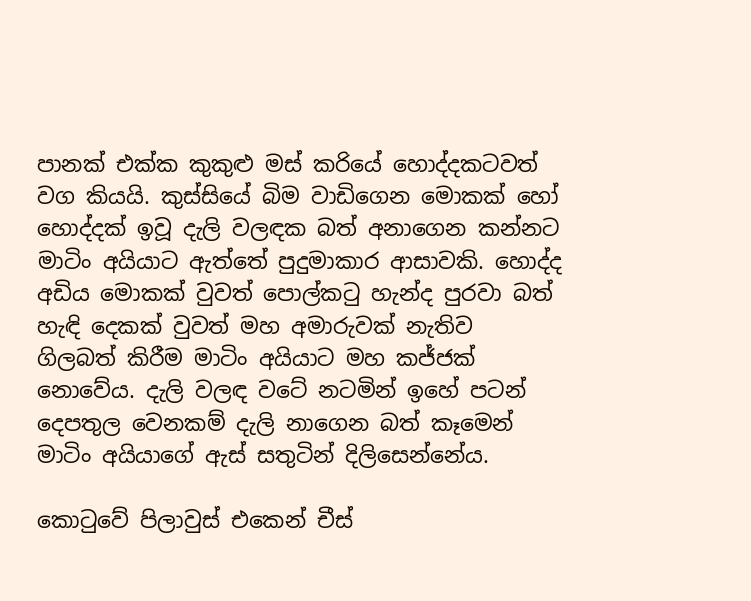පානක් එක්ක කුකුළු මස් කරියේ හොද්දකටවත් වග කියයි. කුස්සියේ බිම වාඩිගෙන මොකක් හෝ හොද්දක් ඉවූ දැලි වලඳක බත් අනාගෙන කන්නට මාටිං අයියාට ඇත්තේ පුදුමාකාර ආසාවකි. හොද්ද අඩිය මොකක් වුවත් පොල්කටු හැන්ද පුරවා බත් හැඳි දෙකක් වුවත් මහ අමාරුවක් නැතිව ගිලබත් කිරීම මාටිං අයියාට මහ කජ්ජක් නොවේය. දැලි වලඳ වටේ නටමින් ඉහේ පටන් දෙපතුල වෙනකම් දැලි නාගෙන බත් කෑමෙන් මාටිං අයියාගේ ඇස් සතුටින් දිලිසෙන්නේය.

කොටුවේ පිලාවුස් එකෙන් චීස්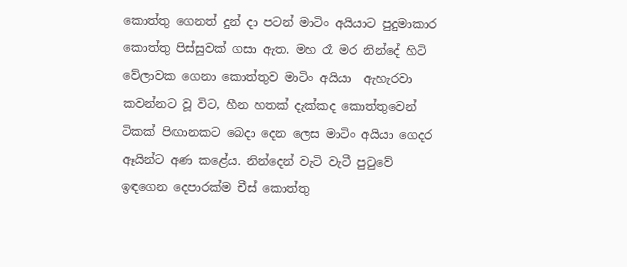කොත්තු ගෙනත් දුන් දා පටන් මාටිං අයියාට පුදුමාකාර කොත්තු පිස්සුවක් ගසා ඇත. මහ රෑ මර නින්දේ හිටි වේලාවක ගෙනා කොත්තුව මාටිං අයියා  ඇහැරවා කවන්නට වූ විට, හීන හතක් දැක්කද කොත්තුවෙන් ටිකක් පිඟානකට බෙදා දෙන ලෙස මාටිං අයියා ගෙදර ඈයින්ට අණ කළේය. නින්දෙන් වැටි වැටී පුටුවේ ඉඳගෙන දෙපාරක්ම චීස් කොත්තු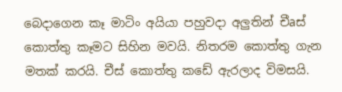බෙදාගෙන කෑ මාටිං අයියා පහුවදා අලුතින් චීaස් කොත්තු කෑමට සිහින මවයි. නිතරම කොත්තු ගැන මතක් කරයි. චීස් කොත්තු කඩේ ඇරලාද විමසයි.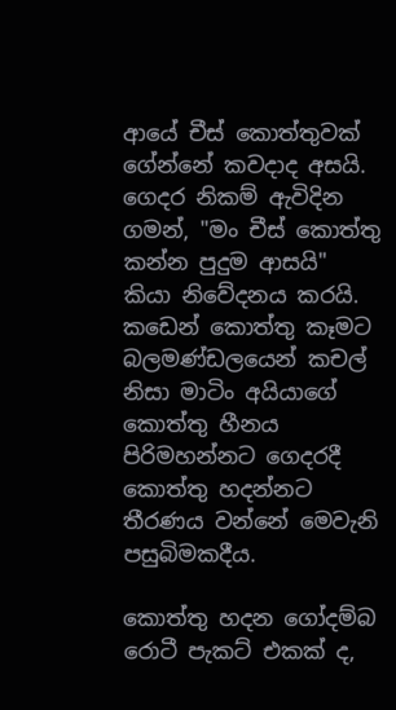ආයේ චීස් කොත්තුවක් ගේන්නේ කවදාද අසයි. ගෙදර නිකම් ඇවිදින ගමන්, "මං චීස් කොත්තු කන්න පුදුම ආසයි" කියා නිවේදනය කරයි. කඩෙන් කොත්තු කෑමට බලමණ්ඩලයෙන් කචල් නිසා මාටිං අයියාගේ කොත්තු හීනය පිරිමහන්නට ගෙදරදී කොත්තු හදන්නට තීරණය වන්නේ මෙවැනි පසුබිමකදීය.

කොත්තු හදන ගෝදම්බ රොටී පැකට් එකක් ද,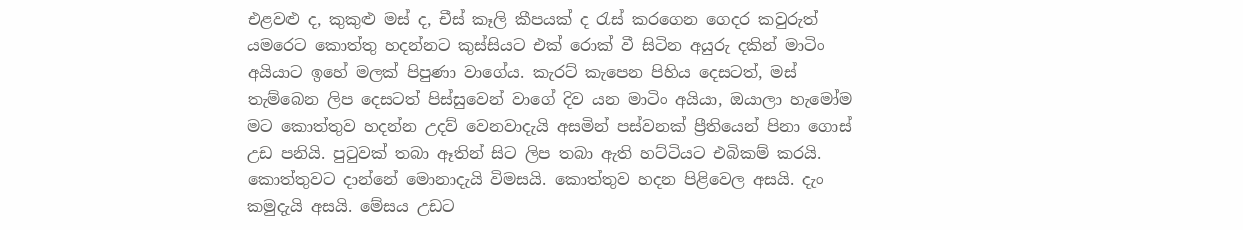එළවළු ද, කුකුළු මස් ද, චීස් කෑලි කීපයක් ද රැස් කරගෙන ගෙදර කවුරුත් යමරෙට කොත්තු හදන්නට කුස්සියට එක් රොක් වී සිටින අයුරු දකින් මාටිං අයියාට ඉහේ මලක් පිපුණා වාගේය. කැරට් කැපෙන පිහිය දෙසටත්, මස් තැම්බෙන ලිප දෙසටත් පිස්සුවෙන් වාගේ දිව යන මාටිං අයියා, ඔයාලා හැමෝම මට කොත්තුව හදන්න උදව් වෙනවාදැයි අසමින් පස්වනක් ප්‍රීතියෙන් පිනා ගොස් උඩ පනියි. පුටුවක් තබා ඈතින් සිට ලිප තබා ඇති හට්ටියට එබිකම් කරයි. කොත්තුවට දාන්නේ මොනාදැයි විමසයි. කොත්තුව හදන පිළිවෙල අසයි. දැං කමුදැයි අසයි. මේසය උඩට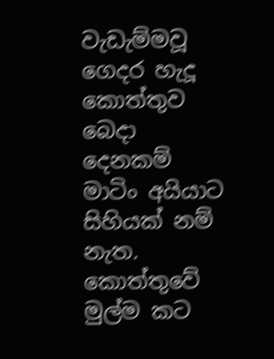වැඩැම්මවූ ගෙදර හැදූ කොත්තුව බෙදා දෙනකම් මාටිං අයියාට සිහියක් නම් නැත. කොත්තුවේ මුල්ම කට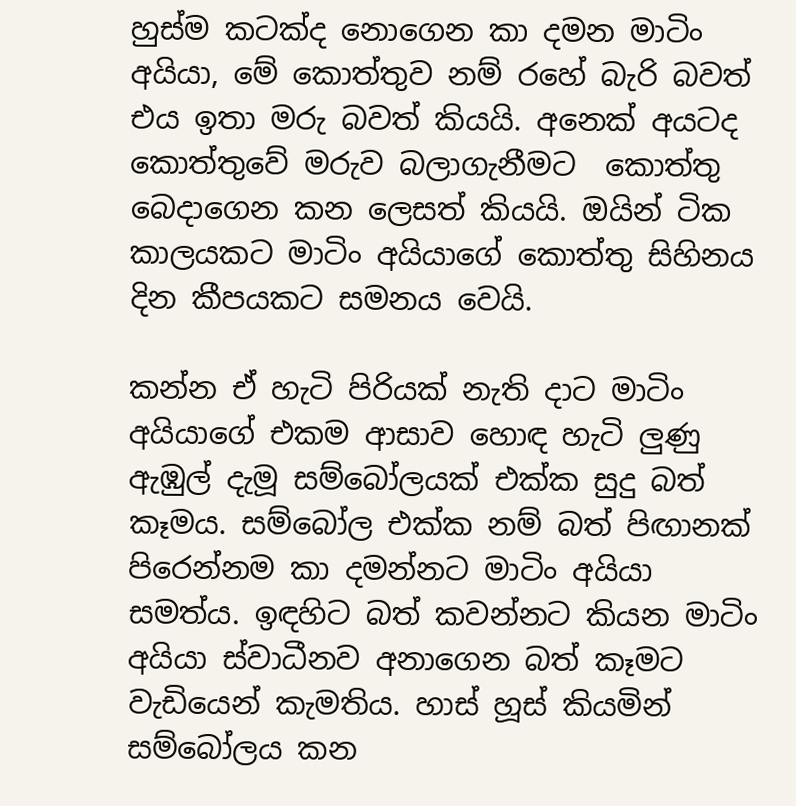හුස්ම කටක්ද නොගෙන කා දමන මාටිං අයියා, මේ කොත්තුව නම් රහේ බැරි බවත් එය ඉතා මරු බවත් කියයි. අනෙක් අයටද කොත්තුවේ මරුව බලාගැනීමට  කොත්තු බෙදාගෙන කන ලෙසත් කියයි. ඔයින් ටික කාලයකට මාටිං අයියාගේ කොත්තු සිහිනය දින කීපයකට සමනය වෙයි.

කන්න ඒ හැටි පිරියක් නැති දාට මාටිං අයියාගේ එකම ආසාව හොඳ හැටි ලුණු ඇඹුල් දැමූ සම්බෝලයක් එක්ක සුදු බත් කෑමය. සම්බෝල එක්ක නම් බත් පිඟානක් පිරෙන්නම කා දමන්නට මාටිං අයියා සමත්ය. ඉඳහිට බත් කවන්නට කියන මාටිං අයියා ස්වාධීනව අනාගෙන බත් කෑමට වැඩියෙන් කැමතිය. හාස් හූස් කියමින් සම්බෝලය කන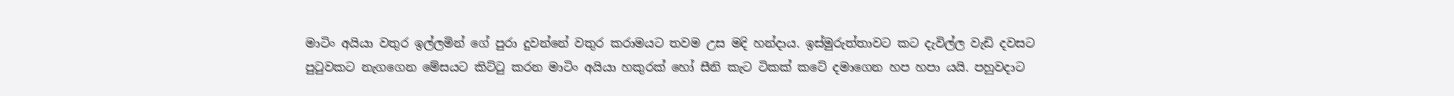මාටිං අයියා වතුර ඉල්ලමින් ගේ පුරා දුවන්නේ වතුර කරාමයට තවම උස මදි හන්දාය. ඉස්මුරුත්තාවට කට දැවිල්ල වැඩි දවසට පුටුවකට නැගගෙන මේසයට කිට්ටු කරන මාටිං අයියා හකුරක් හෝ සීනි කැට ටිකක් කටේ දමාගෙන හප හපා යයි. පහුවදාට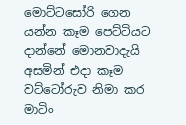මොට්ටසෝරි ගෙන යන්න කෑම පෙට්ටියට දාන්නේ මොනවාදැයි අසමින් එදා කෑම වට්ටෝරුව නිමා කර මාටිං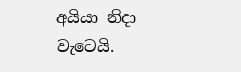අයියා නිදා වැටෙයි.